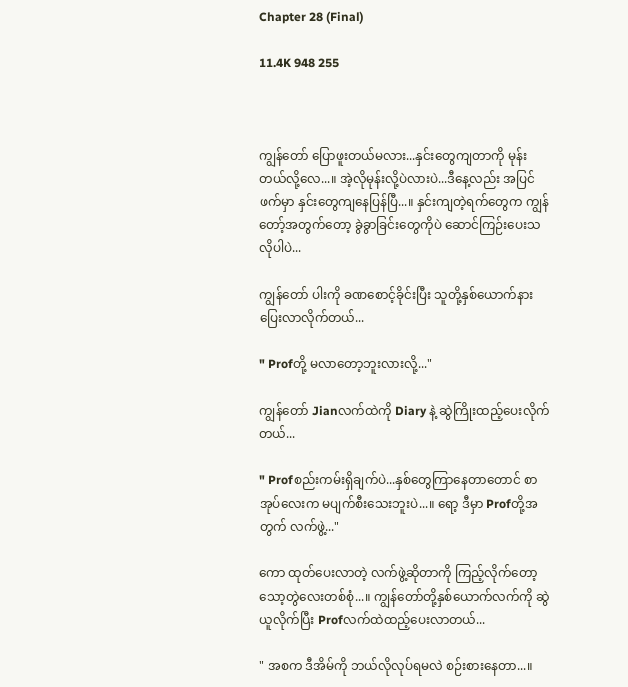Chapter 28 (Final)

11.4K 948 255



ကျွန်တော် ပြောဖူးတယ်မလား...နှင်းတွေကျတာကို မုန်းတယ်လို့လေ...။ အဲ့လိုမုန်းလို့ပဲလားပဲ...ဒီနေ့လည်း အပြင်ဖက်မှာ နှင်းတွေကျနေပြန်ပြီ...။ နှင်းကျတဲ့ရက်တွေက ကျွန်တော့်အတွက်တော့ ခွဲခွာခြင်းတွေကိုပဲ ဆောင်ကြဉ်းပေးသလိုပါပဲ...

ကျွန်တော် ပါးကို ခဏစောင့်ခိုင်းပြီး သူတို့နှစ်ယောက်နား ပြေးလာလိုက်တယ်...

" Profတို့ မလာတော့ဘူးလားလို့..."

ကျွန်တော် Jianလက်ထဲကို Diary နဲ့ ဆွဲကြိုးထည့်ပေးလိုက်တယ်...

" Profစည်းကမ်းရှိချက်ပဲ...နှစ်တွေကြာနေတာတောင် စာအုပ်လေးက မပျက်စီးသေးဘူးပဲ...။ ရော့ ဒီမှာ Profတို့အတွက် လက်ဖွဲ့..."

ကော ထုတ်ပေးလာတဲ့ လက်ဖွဲ့ဆိုတာကို ကြည့်လိုက်တော့ သော့တွဲလေးတစ်စုံ...။ ကျွန်တော်တို့နှစ်ယောက်လက်ကို ဆွဲယူလိုက်ပြီး Profလက်ထဲထည့်ပေးလာတယ်...

" အစက ဒီအိမ်ကို ဘယ်လိုလုပ်ရမလဲ စဉ်းစားနေတာ...။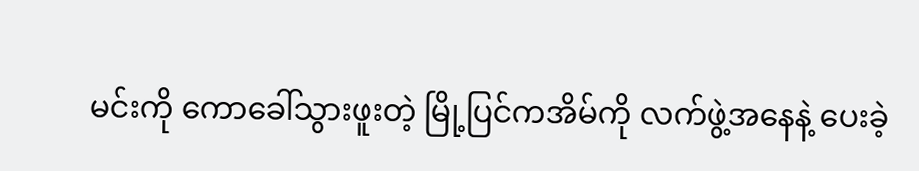မင်းကို ကောခေါ်သွားဖူးတဲ့ မြို့ပြင်ကအိမ်ကို လက်ဖွဲ့အနေနဲ့ ပေးခဲ့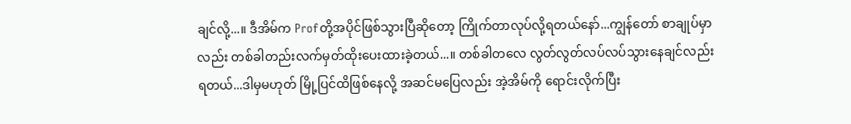ချင်လို့...။ ဒီအိမ်က Profတို့အပိုင်ဖြစ်သွားပြီဆိုတော့ ကြိုက်တာလုပ်လို့ရတယ်နော်...ကျွန်တော် စာချုပ်မှာလည်း တစ်ခါတည်းလက်မှတ်ထိုးပေးထားခဲ့တယ်...။ တစ်ခါတလေ လွတ်လွတ်လပ်လပ်သွားနေချင်လည်း ရတယ်...ဒါမှမဟုတ် မြို့ပြင်ထိဖြစ်နေလို့ အဆင်မပြေလည်း အဲ့အိမ်ကို ရောင်းလိုက်ပြီး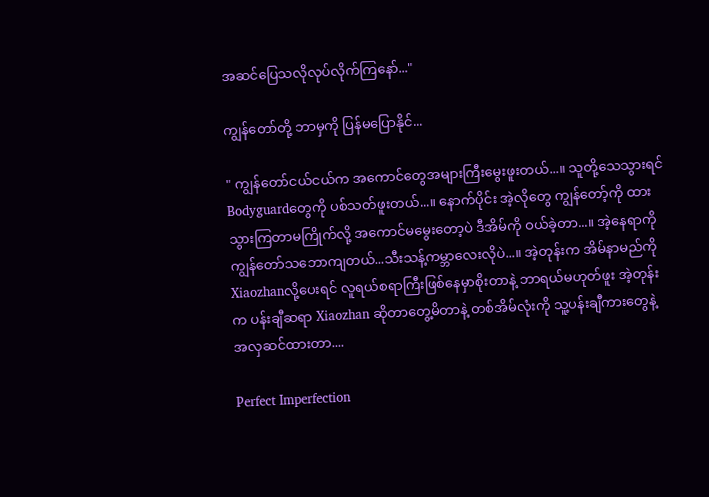အဆင်ပြေသလိုလုပ်လိုက်ကြနော်..."

ကျွန်တော်တို့ ဘာမှကို ပြန်မပြောနိုင်...

" ကျွန်တော်ငယ်ငယ်က အကောင်တွေအများကြီးမွေးဖူးတယ်...။ သူတို့သေသွားရင် Bodyguardတွေကို ပစ်သတ်ဖူးတယ်...။ နောက်ပိုင်း အဲ့လိုတွေ ကျွန်တော့်ကို ထားသွားကြတာမကြိုက်လို့ အကောင်မမွေးတော့ပဲ ဒီအိမ်ကို ဝယ်ခဲ့တာ...။ အဲ့နေရာကို ကျွန်တော်သဘောကျတယ်...သီးသန့်ကမ္ဘာလေးလိုပဲ...။ အဲ့တုန်းက အိမ်နာမည်ကို Xiaozhanလို့ပေးရင် လူရယ်စရာကြီးဖြစ်နေမှာစိုးတာနဲ့ ဘာရယ်မဟုတ်ဖူး အဲ့တုန်းက ပန်းချီဆရာ Xiaozhan ဆိုတာတွေ့မိတာနဲ့ တစ်အိမ်လုံးကို သူ့ပန်းချီကားတွေနဲ့ အလှဆင်ထားတာ....

Perfect Imperfection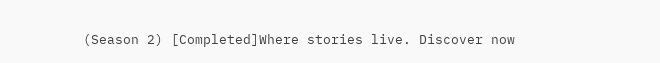(Season 2) [Completed]Where stories live. Discover now